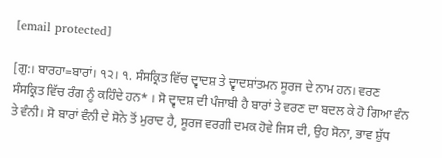[email protected]

[ਗੁ:। ਬਾਰਹਾ=ਬਾਰਾਂ। ੧੨। ੧. ਸੰਸਕ੍ਰਿਤ ਵਿੱਚ ਦ੍ਵਾਦਸ਼ ਤੇ ਦ੍ਵਾਦਸ਼ਾਂਤਮਨ ਸੂਰਜ ਦੇ ਨਾਮ ਹਨ। ਵਰਣ ਸੰਸਕ੍ਰਿਤ ਵਿੱਚ ਰੰਗ ਨੂੰ ਕਹਿੰਦੇ ਹਨ* । ਸੋ ਦ੍ਵਾਦਸ਼ ਦੀ ਪੰਜਾਬੀ ਹੈ ਬਾਰਾਂ ਤੇ ਵਰਣ ਦਾ ਬਦਲ ਕੇ ਹੋ ਗਿਆ ਵੰਨ ਤੇ ਵੰਨੀ। ਸੋ ਬਾਰਾਂ ਵੰਨੀ ਦੇ ਸੋਨੇ ਤੋਂ ਮੁਰਾਦ ਹੈ, ਸੂਰਜ ਵਰਗੀ ਦਮਕ ਹੋਵੇ ਜਿਸ ਦੀ, ਉਹ ਸੋਨਾ, ਭਾਵ ਸ਼ੁੱਧ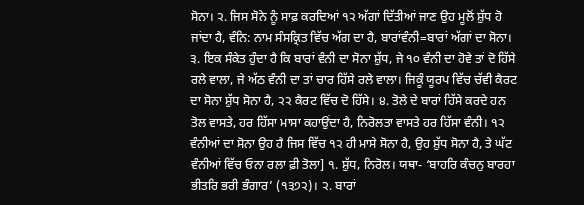ਸੋਨਾ। ੨. ਜਿਸ ਸੋਨੇ ਨੂੰ ਸਾਫ਼ ਕਰਦਿਆਂ ੧੨ ਅੱਗਾਂ ਦਿੱਤੀਆਂ ਜਾਣ ਉਹ ਮੂਲੋਂ ਸ਼ੁੱਧ ਹੋ ਜਾਂਦਾ ਹੈ, ਵੰਨਿ: ਨਾਮ ਸੰਸਕ੍ਰਿਤ ਵਿੱਚ ਅੱਗ ਦਾ ਹੈ, ਬਾਰਾਂਵੰਨੀ=ਬਾਰਾਂ ਅੱਗਾਂ ਦਾ ਸੋਨਾ। ੩. ਇਕ ਸੰਕੇਤ ਹੁੰਦਾ ਹੈ ਕਿ ਬਾਰਾਂ ਵੰਨੀ ਦਾ ਸੋਨਾ ਸ਼ੁੱਧ, ਜੇ ੧੦ ਵੰਨੀ ਦਾ ਹੋਵੇ ਤਾਂ ਦੋ ਹਿੱਸੇ ਰਲੇ ਵਾਲਾ, ਜੇ ਅੱਠ ਵੰਨੀ ਦਾ ਤਾਂ ਚਾਰ ਹਿੱਸੇ ਰਲੇ ਵਾਲਾ। ਜਿਕੂੰ ਯੂਰਪ ਵਿੱਚ ਚੱਵੀ ਕੈਰਟ ਦਾ ਸੋਨਾ ਸ਼ੁੱਧ ਸੋਨਾ ਹੈ, ੨੨ ਕੈਰਟ ਵਿੱਚ ਦੋ ਹਿੱਸੇ। ੪. ਤੋਲੇ ਦੇ ਬਾਰਾਂ ਹਿੱਸੇ ਕਰਦੇ ਹਨ ਤੋਲ ਵਾਸਤੇ, ਹਰ ਹਿੱਸਾ ਮਾਸਾ ਕਹਾਉਂਦਾ ਹੈ, ਨਿਰੋਲਤਾ ਵਾਸਤੇ ਹਰ ਹਿੱਸਾ ਵੰਨੀ। ੧੨ ਵੰਨੀਆਂ ਦਾ ਸੋਨਾ ਉਹ ਹੈ ਜਿਸ ਵਿੱਚ ੧੨ ਹੀ ਮਾਸੇ ਸੋਨਾ ਹੈ, ਉਹ ਸ਼ੁੱਧ ਸੋਨਾ ਹੈ, ਤੇ ਘੱਟ ਵੰਨੀਆਂ ਵਿੱਚ ਓਨਾ ਰਲਾ ਫ਼ੀ ਤੋਲਾ] ੧. ਸ਼ੁੱਧ, ਨਿਰੋਲ। ਯਥਾ- ‘ਬਾਹਰਿ ਕੰਚਨੁ ਬਾਰਹਾ ਭੀਤਰਿ ਭਰੀ ਭੰਗਾਰ’ (੧੩੭੨)। ੨. ਬਾਰਾਂ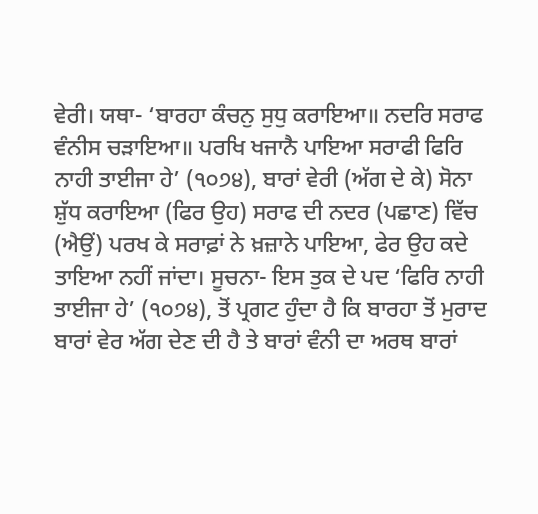ਵੇਰੀ। ਯਥਾ- ‘ਬਾਰਹਾ ਕੰਚਨੁ ਸੁਧੁ ਕਰਾਇਆ॥ ਨਦਰਿ ਸਰਾਫ ਵੰਨੀਸ ਚੜਾਇਆ॥ ਪਰਖਿ ਖਜਾਨੈ ਪਾਇਆ ਸਰਾਫੀ ਫਿਰਿ ਨਾਹੀ ਤਾਈਜਾ ਹੇ’ (੧੦੭੪), ਬਾਰਾਂ ਵੇਰੀ (ਅੱਗ ਦੇ ਕੇ) ਸੋਨਾ ਸ਼ੁੱਧ ਕਰਾਇਆ (ਫਿਰ ਉਹ) ਸਰਾਫ ਦੀ ਨਦਰ (ਪਛਾਣ) ਵਿੱਚ (ਐਉਂ) ਪਰਖ ਕੇ ਸਰਾਫ਼ਾਂ ਨੇ ਖ਼ਜ਼ਾਨੇ ਪਾਇਆ, ਫੇਰ ਉਹ ਕਦੇ ਤਾਇਆ ਨਹੀਂ ਜਾਂਦਾ। ਸੂਚਨਾ- ਇਸ ਤੁਕ ਦੇ ਪਦ ‘ਫਿਰਿ ਨਾਹੀ ਤਾਈਜਾ ਹੇ’ (੧੦੭੪), ਤੋਂ ਪ੍ਰਗਟ ਹੁੰਦਾ ਹੈ ਕਿ ਬਾਰਹਾ ਤੋਂ ਮੁਰਾਦ ਬਾਰਾਂ ਵੇਰ ਅੱਗ ਦੇਣ ਦੀ ਹੈ ਤੇ ਬਾਰਾਂ ਵੰਨੀ ਦਾ ਅਰਥ ਬਾਰਾਂ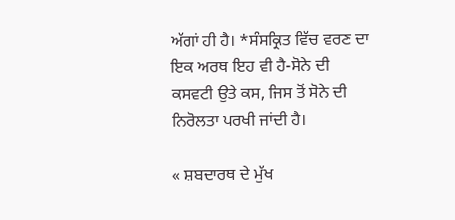ਅੱਗਾਂ ਹੀ ਹੈ। *ਸੰਸਕ੍ਰਿਤ ਵਿੱਚ ਵਰਣ ਦਾ ਇਕ ਅਰਥ ਇਹ ਵੀ ਹੈ-ਸੋਨੇ ਦੀ ਕਸਵਟੀ ਉਤੇ ਕਸ, ਜਿਸ ਤੋਂ ਸੋਨੇ ਦੀ ਨਿਰੋਲਤਾ ਪਰਖੀ ਜਾਂਦੀ ਹੈ।

« ਸ਼ਬਦਾਰਥ ਦੇ ਮੁੱਖ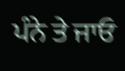ਪੰਨੇ ਤੇ ਜਾਓ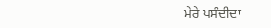ਮੇਰੇ ਪਸੰਦੀਦਾ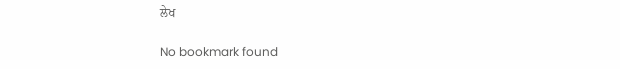ਲੇਖ

No bookmark found